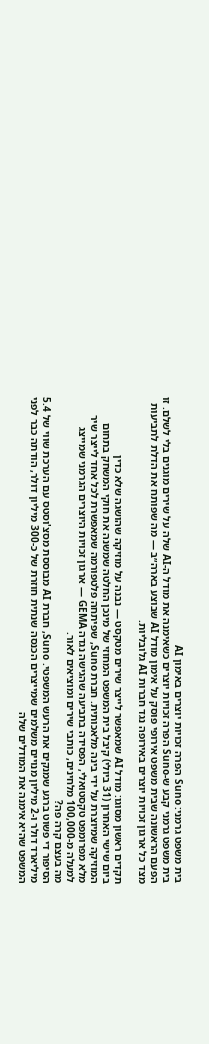בית משפט גרמני: Suno הפרה זכויות יוצרים באימון AI
בית משפט גרמני קבע ש-Suno הפרה זכויות יוצרים כשאימנה את מודל ה-AI שלה על שירים מוגנים בלי לשלם. זו הפעם הראשונה שבית משפט אירופי פוסק על אימון מודל AI שבוצע בארה״ב — מה שפותח את הדלת לתביעות מצד כל ארגון זכויות יוצרים באירופה נגד חברות AI גלובליות.

תקדים ראשון מסוגו: מודל AI שמאפשר לייצר שירים מטקסט — נבנה על מוזיקה שהושגה שלא כדין
ביום שישי האחרון (31 ביולי) קיבל בית המשפט המחוזי של מינכן החלטה שמשנה את חוקי המשחק בתחום המוזיקה שמיוצרת על ידי בינה מלאכותית. חברת Suno, שפיתחה פלטפורמה שמאפשרת לכל אחד לייצר שיר מלא מפרומפט טקסטואלי, הפסידה בתביעה שהגישה נגדה GEMA — ארגון זכויות היוצרים הגרמני שמייצג למעלה מ-100,000 מלחינים, כותבי שירים ומוציאים לאור.
מה בעצם קרה פה?
הסיפור די פשוט ברגע שמנקים את הרעש המשפטי. Suno, חברת AI מבוססת מסצ'וסטס עם הערכת שווי של 5.4 מיליארד דולר ו-2 מיליון מנויים משלמים שמייצרים הכנסה שנתית חוזרת של כ-300 מיליון דולר, הודתה כבר לפני המשפט שהיא אימנה את המודלים שלה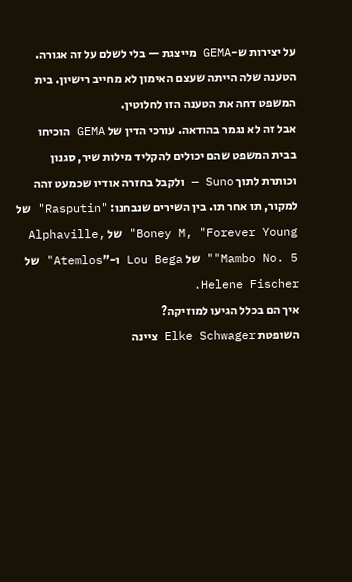על יצירות ש-GEMA מייצגת — בלי לשלם על זה אגורה. הטענה שלה הייתה שעצם האימון לא מחייב רישיון. בית המשפט דחה את הטענה הזו לחלוטין.
אבל זה לא נגמר בהודאה. עורכי הדין של GEMA הוכיחו בבית המשפט שהם יכולים להקליד מילות שיר, סגנון וכותרת לתוך Suno — ולקבל בחזרה אודיו שכמעט זהה למקור, תו אחר תו. בין השירים שנבחנו: "Rasputin" של Boney M, "Forever Young" של Alphaville, "Mambo No. 5" של Lou Bega ו-"Atemlos" של Helene Fischer.
איך הם בכלל הגיעו למוזיקה?
השופטת Elke Schwager ציינה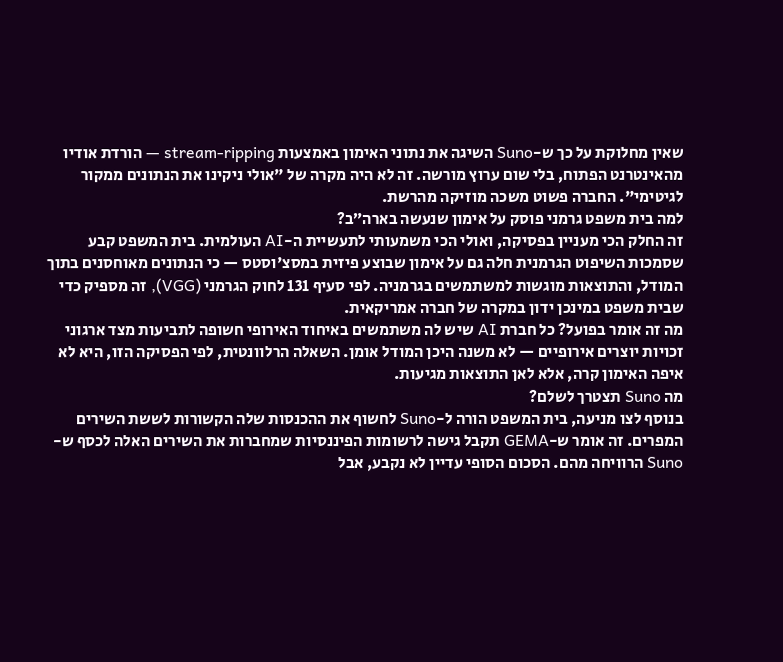שאין מחלוקת על כך ש-Suno השיגה את נתוני האימון באמצעות stream-ripping — הורדת אודיו מהאינטרנט הפתוח, בלי שום ערוץ מורשה. זה לא היה מקרה של "אולי ניקינו את הנתונים ממקור לגיטימי". החברה פשוט משכה מוזיקה מהרשת.
למה בית משפט גרמני פוסק על אימון שנעשה בארה״ב?
זה החלק הכי מעניין בפסיקה, ואולי הכי משמעותי לתעשיית ה-AI העולמית. בית המשפט קבע שסמכות השיפוט הגרמנית חלה גם על אימון שבוצע פיזית במסצ'וסטס — כי הנתונים מאוחסנים בתוך המודל, והתוצאות מוגשות למשתמשים בגרמניה. לפי סעיף 131 לחוק הגרמני (VGG), זה מספיק כדי שבית משפט במינכן ידון במקרה של חברה אמריקאית.
מה זה אומר בפועל? כל חברת AI שיש לה משתמשים באיחוד האירופי חשופה לתביעות מצד ארגוני זכויות יוצרים אירופיים — לא משנה היכן המודל אומן. השאלה הרלוונטית, לפי הפסיקה הזו, היא לא איפה האימון קרה, אלא לאן התוצאות מגיעות.
מה Suno תצטרך לשלם?
בנוסף לצו מניעה, בית המשפט הורה ל-Suno לחשוף את ההכנסות שלה הקשורות לששת השירים המפרים. זה אומר ש-GEMA תקבל גישה לרשומות הפיננסיות שמחברות את השירים האלה לכסף ש-Suno הרוויחה מהם. הסכום הסופי עדיין לא נקבע, אבל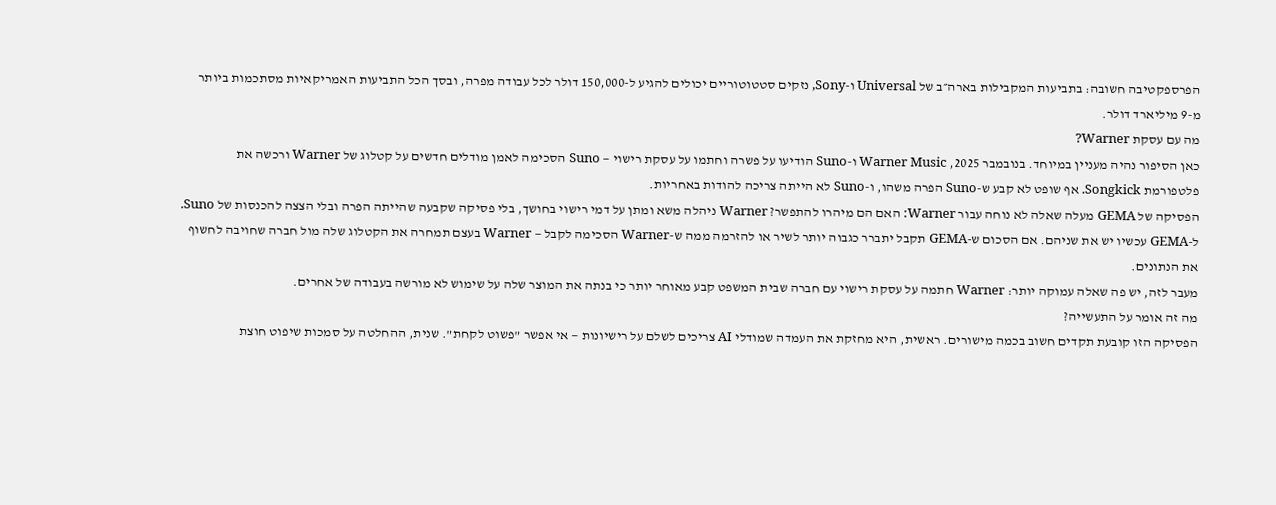הפרספקטיבה חשובה: בתביעות המקבילות בארה״ב של Universal ו-Sony, נזקים סטטוטוריים יכולים להגיע ל-150,000 דולר לכל עבודה מפרה, ובסך הכל התביעות האמריקאיות מסתכמות ביותר מ-9 מיליארד דולר.
מה עם עסקת Warner?
כאן הסיפור נהיה מעניין במיוחד. בנובמבר 2025, Warner Music ו-Suno הודיעו על פשרה וחתמו על עסקת רישוי — Suno הסכימה לאמן מודלים חדשים על קטלוג של Warner ורכשה את פלטפורמת Songkick. אף שופט לא קבע ש-Suno הפרה משהו, ו-Suno לא הייתה צריכה להודות באחריות.
הפסיקה של GEMA מעלה שאלה לא נוחה עבור Warner: האם הם מיהרו להתפשר? Warner ניהלה משא ומתן על דמי רישוי בחושך, בלי פסיקה שקבעה שהייתה הפרה ובלי הצצה להכנסות של Suno. ל-GEMA עכשיו יש את שניהם. אם הסכום ש-GEMA תקבל יתברר כגבוה יותר לשיר או להזרמה ממה ש-Warner הסכימה לקבל — Warner בעצם תמחרה את הקטלוג שלה מול חברה שחויבה לחשוף את הנתונים.
מעבר לזה, יש פה שאלה עמוקה יותר: Warner חתמה על עסקת רישוי עם חברה שבית המשפט קבע מאוחר יותר כי בנתה את המוצר שלה על שימוש לא מורשה בעבודה של אחרים.
מה זה אומר על התעשייה?
הפסיקה הזו קובעת תקדים חשוב בכמה מישורים. ראשית, היא מחזקת את העמדה שמודלי AI צריכים לשלם על רישיונות — אי אפשר "פשוט לקחת". שנית, ההחלטה על סמכות שיפוט חוצת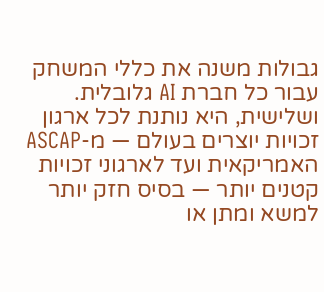גבולות משנה את כללי המשחק עבור כל חברת AI גלובלית. ושלישית, היא נותנת לכל ארגון זכויות יוצרים בעולם — מ-ASCAP האמריקאית ועד לארגוני זכויות קטנים יותר — בסיס חזק יותר למשא ומתן או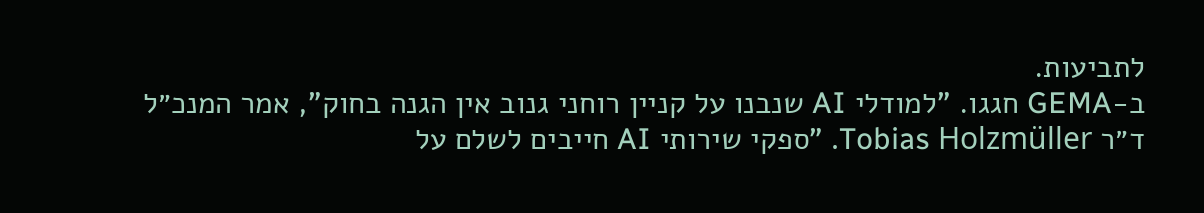לתביעות.
ב-GEMA חגגו. "למודלי AI שנבנו על קניין רוחני גנוב אין הגנה בחוק", אמר המנכ״ל ד״ר Tobias Holzmüller. "ספקי שירותי AI חייבים לשלם על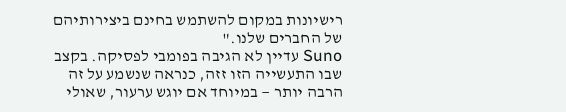רישיונות במקום להשתמש בחינם ביצירותיהם של החברים שלנו."
Suno עדיין לא הגיבה בפומבי לפסיקה. בקצב שבו התעשייה הזו זזה, כנראה שנשמע על זה הרבה יותר — במיוחד אם יוגש ערעור, שאולי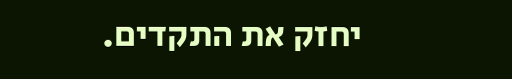יחזק את התקדים.